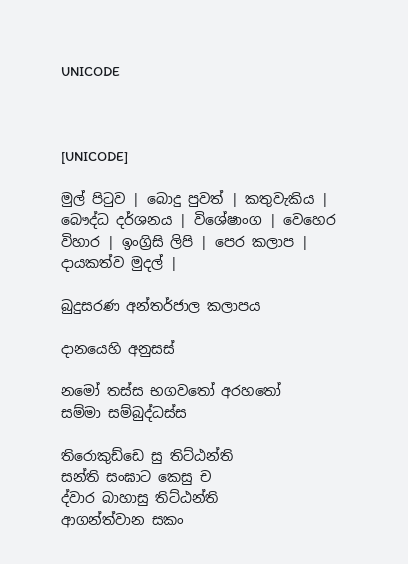UNICODE



[UNICODE]

මුල් පිටුව | බොදු පුවත් | කතුවැකිය | බෞද්ධ දර්ශනය | විශේෂාංග | වෙහෙර විහාර | ඉංග්‍රිසි ලිපි | පෙර කලාප | දායකත්ව මුදල් |

බුදුසරණ අන්තර්ජාල කලාපය

දානයෙහි අනුසස්

නමෝ තස්ස භගවතෝ අරහතෝ
සම්මා සම්බුද්ධස්ස

තිරොකුඩ්ඩෙ සු තිට්ඨන්ති
සන්ති සංඝාට කෙසු ච
ද්වාර බාහාසු තිට්ඨන්ති
ආගන්ත්වාන සකං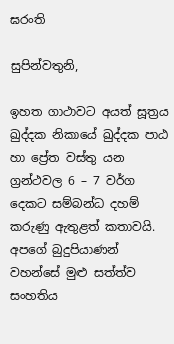ඝරංති

සුපින්වතුනි,

ඉහත ගාථාවට අයත් සූත්‍රය ඛුද්දක නිකායේ ඛුද්දක පාඨ හා ප්‍රේත වස්තු යන ග්‍රන්ථවල 6 – 7 වර්ග දෙකට සම්බන්ධ දහම් කරුණු ඇතුළත් කතාවයි. අපගේ බුදුපියාණන් වහන්සේ මුළු සත්ත්ව සංහතිය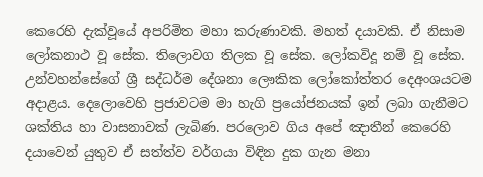කෙරෙහි දැක්වූයේ අපරිමිත මහා කරුණාවකි. මහත් දයාවකි. ඒ නිසාම ලෝකනාථ වූ සේක. තිලොවග තිලක වූ සේක. ලෝකවිදූ නම් වූ සේක. උන්වහන්සේගේ ශ්‍රී සද්ධර්ම දේශනා ලෞකික ලෝකෝත්තර දෙඅංශයටම අදාළය. දෙලොවෙහි ප්‍රජාවටම මා හැගි ප්‍රයෝජනයක් ඉන් ලබා ගැනීමට ශක්තිය හා වාසනාවක් ලැබිණ. පරලොව ගිය අපේ ඤාතීන් කෙරෙහි දයාවෙන් යුතුව ඒ සත්ත්ව වර්ගයා විඳින දුක ගැන මනා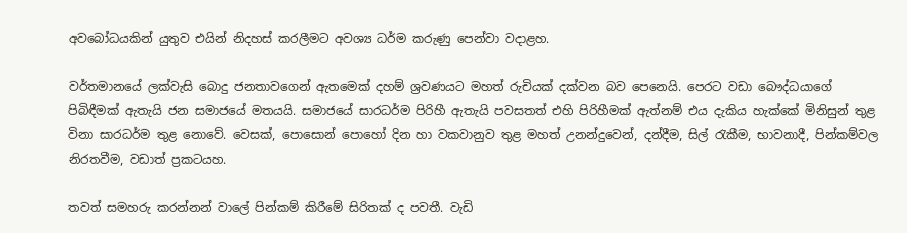අවබෝධයකින් යුතුව එයින් නිදහස් කරලීමට අවශ්‍ය ධර්ම කරුණු පෙන්වා වදාළහ.

වර්තමානයේ ලක්වැසි බොදු ජනතාවගෙන් ඇතමෙක් දහම් ශ්‍රවණයට මහත් රුචියක් දක්වන බව පෙනෙයි. පෙරට වඩා බෞද්ධයාගේ පිබිඳීමක් ඇතැයි ජන සමාජයේ මතයයි. සමාජයේ සාරධර්ම පිරිහී ඇතැයි පවසතත් එහි පිරිහීමක් ඇත්නම් එය දැකිය හැක්කේ මිනිසුන් තුළ විනා සාරධර්ම තුළ නොවේ. වෙසක්, පොසොන් පොහෝ දින හා වකවානුව තුළ මහත් උනන්දුවෙන්, දන්දීම, සිල් රැකීම, භාවනාදී, පින්කම්වල නිරතවීම, වඩාත් ප්‍රකටයහ.

තවත් සමහරු කරන්නන් වාලේ පින්කම් කිරීමේ සිරිතක් ද පවතී. වැඩි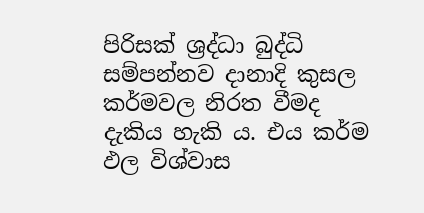පිරිසක් ශ්‍රද්ධා බුද්ධි සම්පන්නව දානාදි කුසල කර්මවල නිරත වීමද දැකිය හැකි ය. එය කර්ම ඵල විශ්වාස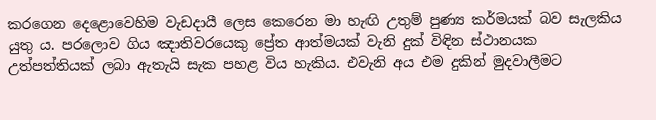කරගෙන දෙළොවෙහිම වැඩදායී ලෙස කෙරෙන මා හැඟි උතුම් පුණ්‍ය කර්මයක් බව සැලකිය යුතු ය. පරලොව ගිය ඤාතිවරයෙකු ප්‍රේත ආත්මයක් වැනි දුක් විඳින ස්ථානයක උත්පත්තියක් ලබා ඇතැයි සැක පහළ විය හැකිය. එවැනි අය එම දුකින් මුදවාලීමට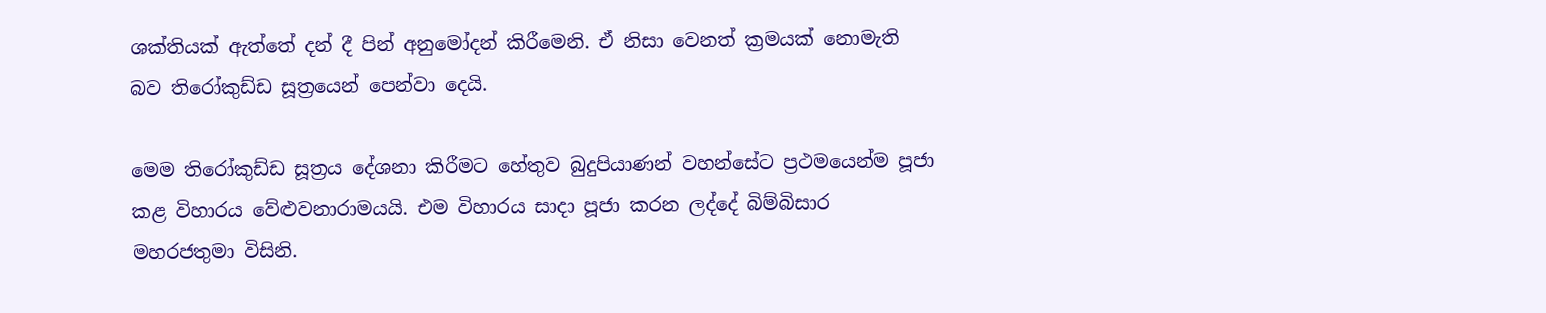ශක්තියක් ඇත්තේ දන් දී පින් අනුමෝදන් කිරීමෙනි. ඒ නිසා වෙනත් ක්‍රමයක් නොමැති බව තිරෝකුඩ්ඩ සූත්‍රයෙන් පෙන්වා දෙයි.

මෙම තිරෝකුඩ්ඩ සූත්‍රය දේශනා කිරීමට හේතුව බුදුපියාණන් වහන්සේට ප්‍රථමයෙන්ම පූජා කළ විහාරය වේළුවනාරාමයයි. එම විහාරය සාදා පූජා කරන ලද්දේ බිම්බිසාර මහරජතුමා විසිනි.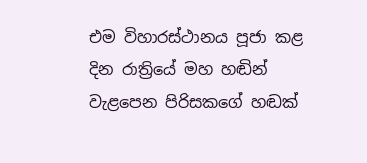එම විහාරස්ථානය පූජා කළ දින රාත්‍රියේ මහ හඬින් වැළපෙන පිරිසකගේ හඬක්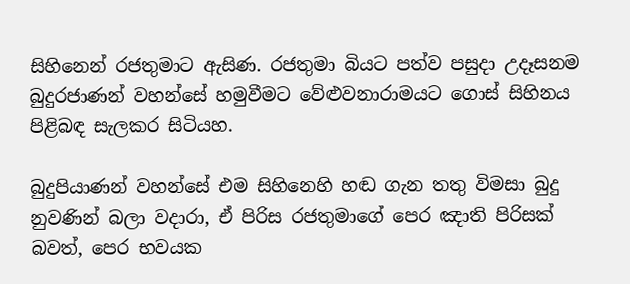සිහිනෙන් රජතුමාට ඇසිණ. රජතුමා බියට පත්ව පසුදා උදෑසනම බුදුරජාණන් වහන්සේ හමුවීමට වේළුවනාරාමයට ගොස් සිහිනය පිළිබඳ සැලකර සිටියහ.

බුදුපියාණන් වහන්සේ එම සිහිනෙහි හඬ ගැන තතු විමසා බුදු නුවණින් බලා වදාරා, ඒ පිරිස රජතුමාගේ පෙර ඤාති පිරිසක් බවත්, පෙර භවයක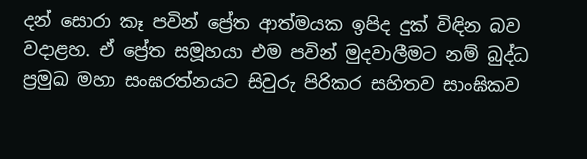දන් සොරා කෑ පවින් ප්‍රේත ආත්මයක ඉපිද දුක් විඳින බව වදාළහ. ඒ ප්‍රේත සමූහයා එම පවින් මුදවාලීමට නම් බුද්ධ ප්‍රමුඛ මහා සංඝරත්නයට සිවුරු පිරිකර සහිතව සාංඝිකව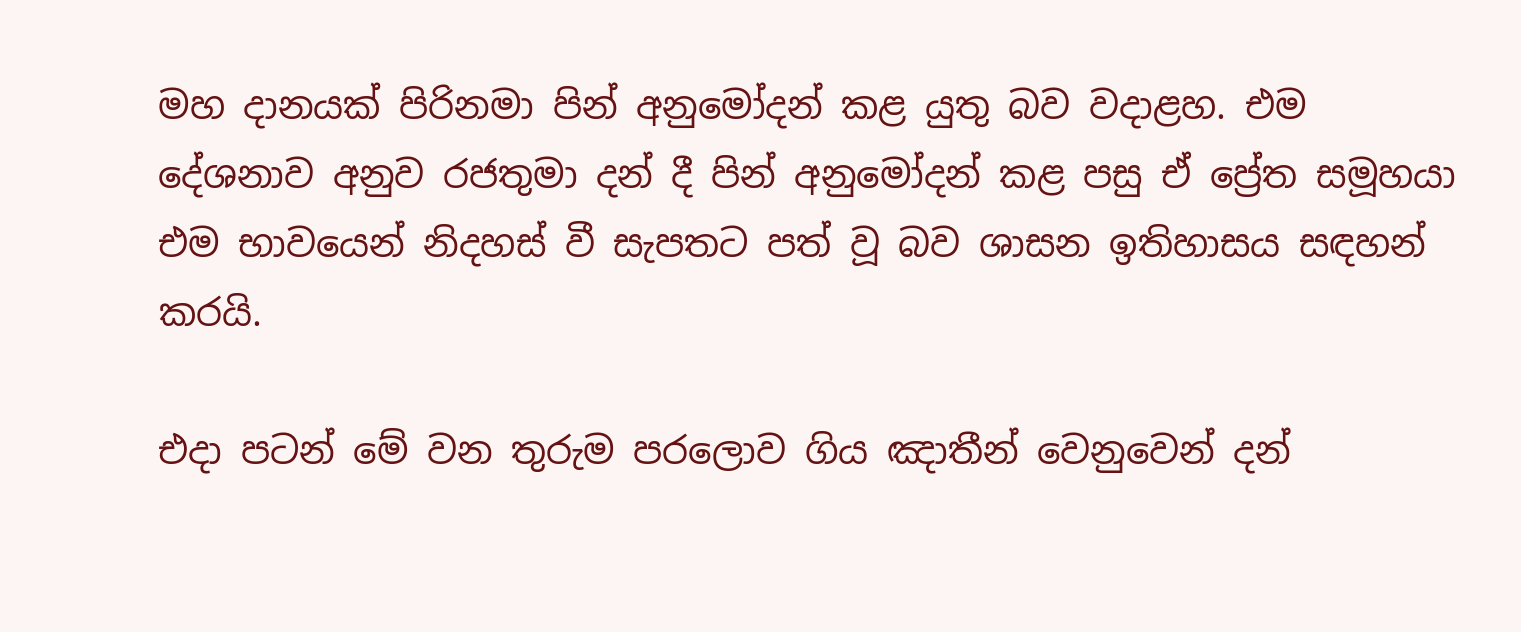මහ දානයක් පිරිනමා පින් අනුමෝදන් කළ යුතු බව වදාළහ. එම දේශනාව අනුව රජතුමා දන් දී පින් අනුමෝදන් කළ පසු ඒ ප්‍රේත සමූහයා එම භාවයෙන් නිදහස් වී සැපතට පත් වූ බව ශාසන ඉතිහාසය සඳහන් කරයි.

එදා පටන් මේ වන තුරුම පරලොව ගිය ඤාතීන් වෙනුවෙන් දන්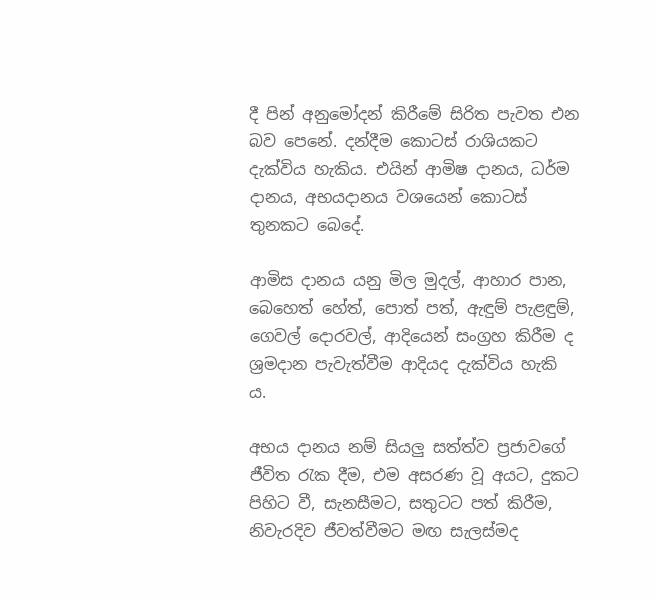දී පින් අනුමෝදන් කිරීමේ සිරිත පැවත එන බව පෙනේ. දන්දීම කොටස් රාශියකට දැක්විය හැකිය. එයින් ආමිෂ දානය, ධර්ම දානය, අභයදානය වශයෙන් කොටස් තුනකට බෙදේ.

ආමිස දානය යනු මිල මුදල්, ආහාර පාන, බෙහෙත් හේත්, පොත් පත්, ඇඳුම් පැළඳුම්, ගෙවල් දොරවල්, ආදියෙන් සංග්‍රහ කිරීම ද ශ්‍රමදාන පැවැත්වීම ආදියද දැක්විය හැකි ය.

අභය දානය නම් සියලු සත්ත්ව ප්‍රජාවගේ ජීවිත රැක දීම, එම අසරණ වූ අයට, දුකට පිහිට වී, සැනසීමට, සතුටට පත් කිරීම, නිවැරදිව ජීවත්වීමට මඟ සැලස්මද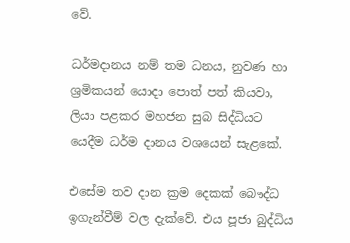වේ.

ධර්මදානය නම් තම ධනය, නුවණ හා ශ්‍රමිකයන් යොදා පොත් පත් කියවා, ලියා පළකර මහජන සුබ සිද්ධියට යෙදීම ධර්ම දානය වශයෙන් සැළකේ.

එසේම තව දාන ක්‍රම දෙකක් බෞද්ධ ඉගැන්වීම් වල දැක්වේ. එය පූජා බුද්ධිය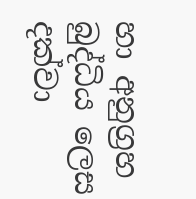හා අනුග්‍රහ බුද්ධිය ලෙස දක්වා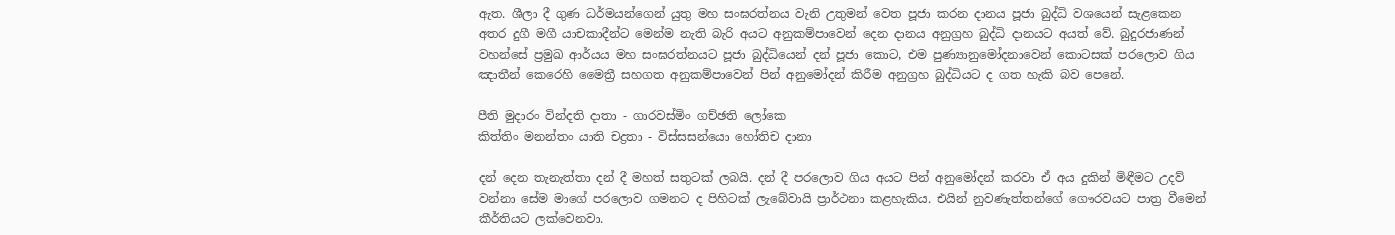ඇත. ශීලා දී ගුණ ධර්මයන්ගෙන් යුතු මහ සංඝරත්නය වැනි උතුමන් වෙත පූජා කරන දානය පූජා බුද්ධි වශයෙන් සැළකෙන අතර දුගී මගී යාචකාදීන්ට මෙන්ම නැති බැරි අයට අනුකම්පාවෙන් දෙන දානය අනුග්‍රහ බුද්ධි දානයට අයත් වේ. බුදුරජාණන් වහන්සේ ප්‍රමුඛ ආර්යය මහ සංඝරත්නයට පූජා බුද්ධියෙන් දන් පූජා කොට, එම පුණ්‍යානුමෝදනාවෙන් කොටසක් පරලොව ගිය ඤාතීන් කෙරෙහි මෛත්‍රී සහගත අනුකම්පාවෙන් පින් අනුමෝදන් කිරීම අනුග්‍රහ බුද්ධියට ද ගත හැකි බව පෙනේ.

පීති මුදාරං වින්දති දාතා - ගාරවස්මිං ගච්ඡති ලෝකෙ
කිත්තිං මනන්තං යාති චද්‍රතා - විස්සසන්යො හෝතිච දානා

දන් දෙන තැනැත්තා දන් දී මහත් සතුටක් ලබයි. දන් දී පරලොව ගිය අයට පින් අනුමෝදන් කරවා ඒ අය දුකින් මිඳීමට උදව් වන්නා සේම මාගේ පරලොව ගමනට ද පිහිටක් ලැබේවායි ප්‍රාර්ථනා කළහැකිය. එයින් නුවණැත්තන්ගේ ගෞරවයට පාත්‍ර වීමෙන් කීර්තියට ලක්වෙනවා.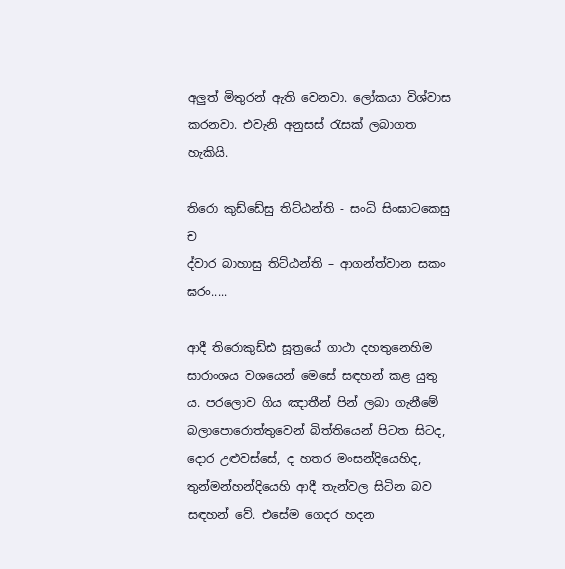අලුත් මිතුරන් ඇති වෙනවා. ලෝකයා විශ්වාස කරනවා. එවැනි අනුසස් රැසක් ලබාගත හැකියි.

තිරො කුඩ්ඩේසු තිට්ඨන්ති - සංධි සිංඝාටකෙසු ච
ද්වාර බාහාසු තිට්ඨන්ති – ආගන්ත්වාන සකං ඝරං.....

ආදී තිරොකුඩ්ඪ සූත්‍රයේ ගාථා දහතුනෙහිම සාරාංශය වශයෙන් මෙසේ සඳහන් කළ යුතු ය. පරලොව ගිය ඤාතීන් පින් ලබා ගැනීමේ බලාපොරොත්තුවෙන් බිත්තියෙන් පිටත සිටද, දොර උළුවස්සේ, ද හතර මංසන්දියෙහිද, තුන්මන්හන්දියෙහි ආදී තැන්වල සිටින බව සඳහන් වේ. එසේම ගෙදර හදන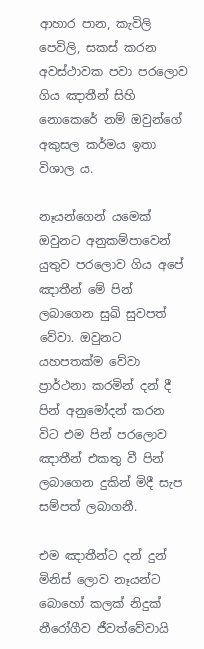ආහාර පාන, කැවිලි පෙවිලි, සකස් කරන අවස්ථාවක පවා පරලොව ගිය ඤාතීන් සිහි නොකෙරේ නම් ඔවුන්ගේ අකුසල කර්මය ඉතා විශාල ය.

නෑයන්ගෙන් යමෙක් ඔවුනට අනුකම්පාවෙන් යුතුව පරලොව ගිය අපේ ඤාතීන් මේ පින් ලබාගෙන සුඛි සුවපත් වේවා. ඔවුනට යහපතක්ම වේවා ප්‍රාර්ථනා කරමින් දන් දී පින් අනුමෝදන් කරන විට එම පින් පරලොව ඤාතීන් එකතු වී පින් ලබාගෙන දුකින් මිදී සැප සම්පත් ලබාගනී.

එම ඤාතීන්ට දන් දුන් මිනිස් ලොව නෑයන්ට බොහෝ කලක් නිදුක් නීරෝගීව ජීවත්වේවායි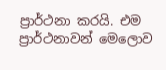ප්‍රාර්ථනා කරයි. එම ප්‍රාර්ථනාවන් මෙලොව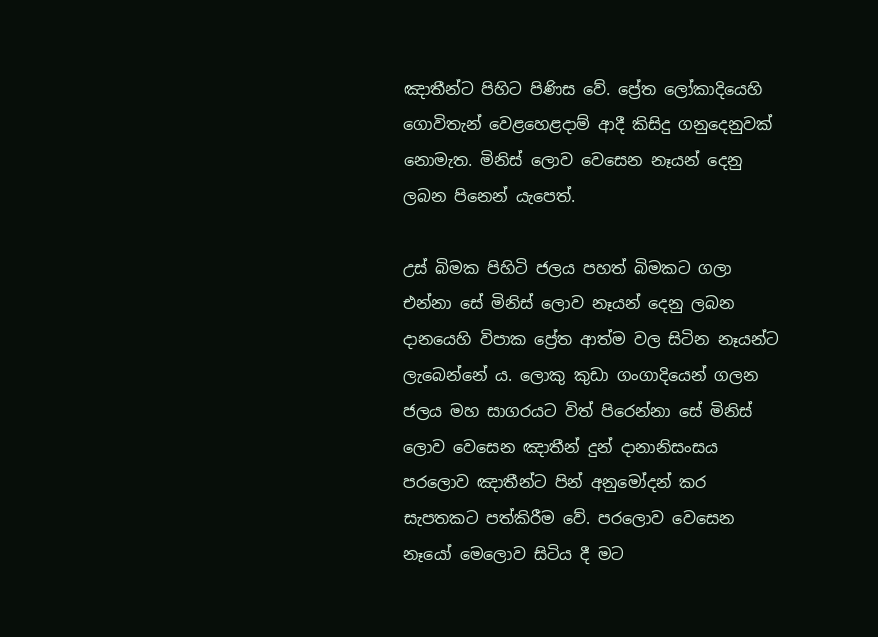ඤාතීන්ට පිහිට පිණිස වේ. ප්‍රේත ලෝකාදියෙහි ගොවිතැන් වෙළහෙළදාම් ආදී කිසිදු ගනුදෙනුවක් නොමැත. මිනිස් ලොව වෙසෙන නෑයන් දෙනු ලබන පිනෙන් යැපෙත්.

උස් බිමක පිහිටි ජලය පහත් බිමකට ගලා එන්නා සේ මිනිස් ලොව නෑයන් දෙනු ලබන දානයෙහි විපාක ප්‍රේත ආත්ම වල සිටින නෑයන්ට ලැබෙන්නේ ය. ලොකු කුඩා ගංගාදියෙන් ගලන ජලය මහ සාගරයට විත් පිරෙන්නා සේ මිනිස් ලොව වෙසෙන ඤාතීන් දුන් දානානිසංසය පරලොව ඤාතීන්ට පින් අනුමෝදන් කර සැපතකට පත්කිරීම වේ. පරලොව වෙසෙන නෑයෝ මෙලොව සිටිය දී මට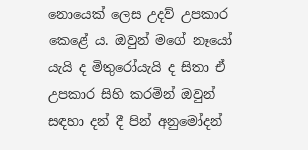නොයෙක් ලෙස උදව් උපකාර කෙළේ ය. ඔවුන් මගේ නෑයෝ යැයි ද මිතුරෝයැයි ද සිතා ඒ උපකාර සිහි කරමින් ඔවුන් සඳහා දන් දී පින් අනුමෝදන්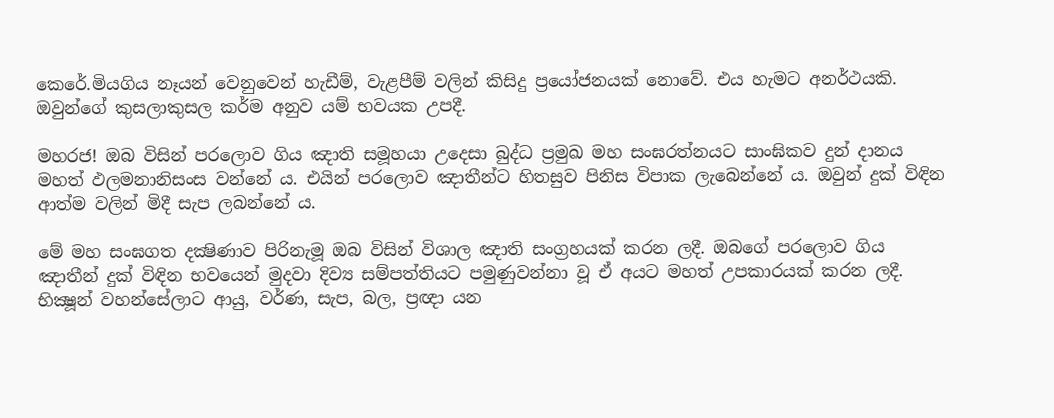කෙරේ.මියගිය නෑයන් වෙනුවෙන් හැඩීම්, වැළපීම් වලින් කිසිදු ප්‍රයෝජනයක් නොවේ. එය හැමට අනර්ථයකි. ඔවුන්ගේ කුසලාකුසල කර්ම අනුව යම් භවයක උපදී.

මහරජ! ඔබ විසින් පරලොව ගිය ඤාති සමූහයා උදෙසා බුද්ධ ප්‍රමුඛ මහ සංඝරත්නයට සාංඝිකව දුන් දානය මහත් ඵලමනානිසංස වන්නේ ය. එයින් පරලොව ඤාතීන්ට හිතසුව පිනිස විපාක ලැබෙන්නේ ය. ඔවුන් දුක් විඳින ආත්ම වලින් මිදී සැප ලබන්නේ ය.

මේ මහ සංඝගත දක්‍ෂිණාව පිරිනැමූ ඔබ විසින් විශාල ඤාති සංග්‍රහයක් කරන ලදී. ඔබගේ පරලොව ගිය ඤාතීන් දුක් විඳින භවයෙන් මුදවා දිව්‍ය සම්පත්තියට පමුණුවන්නා වූ ඒ අයට මහත් උපකාරයක් කරන ලදී. භික්‍ෂූන් වහන්සේලාට ආයු, වර්ණ, සැප, බල, ප්‍රඥා යන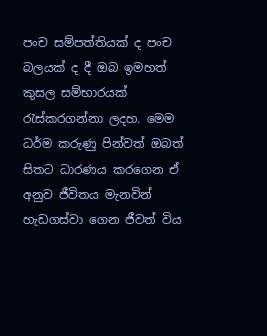පංච සම්පත්තියක් ද පංච බලයක් ද දී ඔබ ඉමහත් කුසල සම්භාරයක් රැස්කරගන්නා ලදහ. මෙම ධර්ම කරුණු පින්වත් ඔබත් සිතට ධාරණය කරගෙන ඒ අනුව ජීවිතය මැනවින් හැඩගස්වා ගෙන ජීවත් විය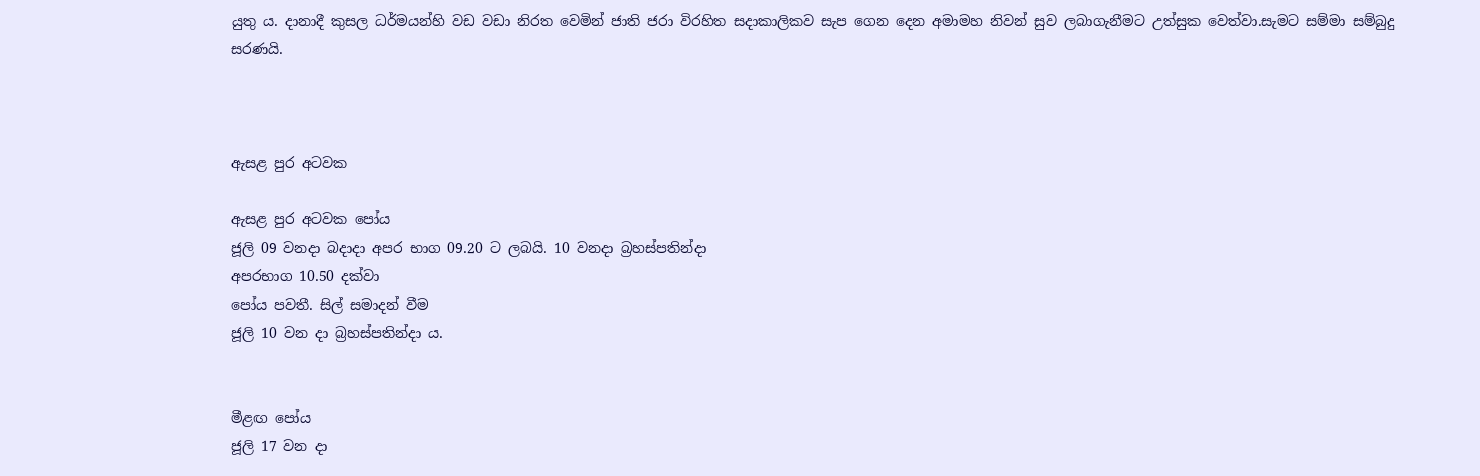යුතු ය. දානාදී කුසල ධර්මයන්හි වඩ වඩා නිරත වෙමින් ජාති ජරා විරහිත සදාකාලිකව සැප ගෙන දෙන අමාමහ නිවන් සුව ලබාගැනීමට උත්සුක වෙත්වා.සැමට සම්මා සම්බුදු සරණයි.



ඇසළ පුර අටවක

ඇසළ පුර අටවක පෝය
ජූලි 09 වනදා බදාදා අපර භාග 09.20 ට ලබයි. 10 වනදා බ්‍රහස්පතින්දා
අපරභාග 10.50 දක්වා
පෝය පවතී. සිල් සමාදන් වීම
ජූලි 10 වන දා බ්‍රහස්පතින්දා ය.


මීළඟ පෝය
ජූලි 17 වන දා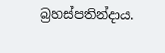බ්‍රහස්පතින්දාය.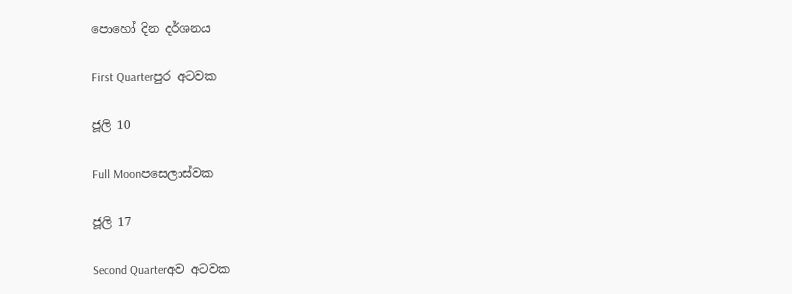පොහෝ දින දර්ශනය

First Quarterපුර අටවක

ජූලි 10

Full Moonපසෙලාස්වක

ජූලි 17

Second Quarterඅව අටවක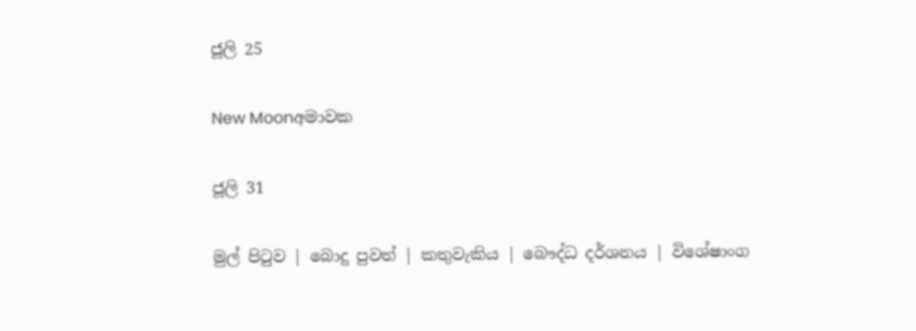ජූලි 25

New Moonඅමාවක

ජූලි 31

මුල් පිටුව | බොදු පුවත් | කතුවැකිය | බෞද්ධ දර්ශනය | විශේෂාංග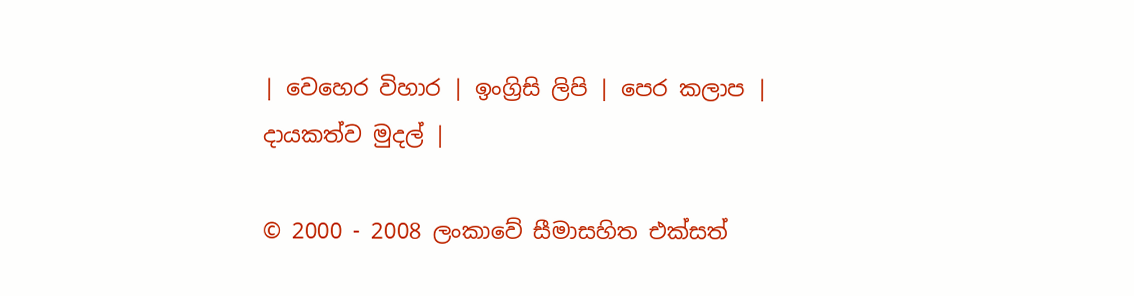| වෙහෙර විහාර | ඉංග්‍රිසි ලිපි | පෙර කලාප | දායකත්ව මුදල් |

© 2000 - 2008 ලංකාවේ සීමාසහිත එක්සත්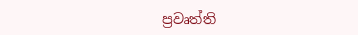ප්‍රවෘත්ති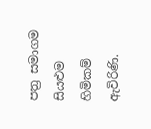පත්‍ර සමාගම
සියළුම හිමිකම් ඇවිරිණි.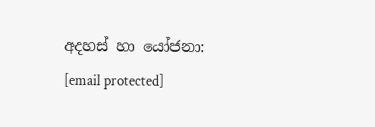අදහස් හා යෝජනා: [email protected]